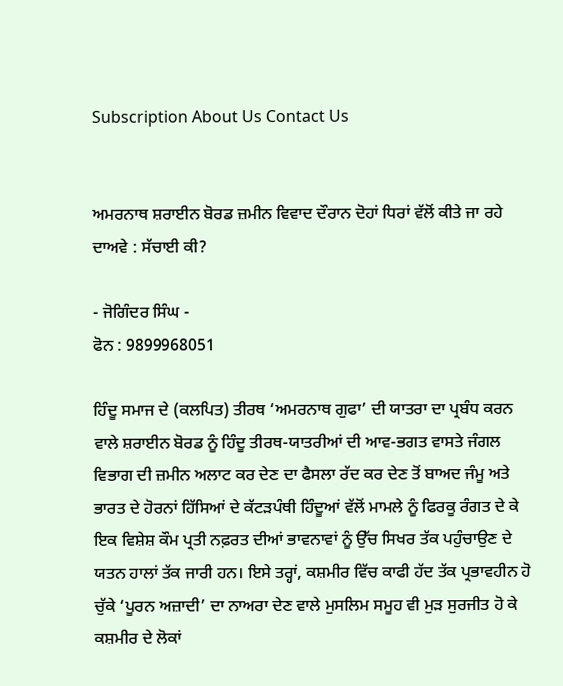Subscription About Us Contact Us


ਅਮਰਨਾਥ ਸ਼ਰਾਈਨ ਬੋਰਡ ਜ਼ਮੀਨ ਵਿਵਾਦ ਦੌਰਾਨ ਦੋਹਾਂ ਧਿਰਾਂ ਵੱਲੋਂ ਕੀਤੇ ਜਾ ਰਹੇ ਦਾਅਵੇ : ਸੱਚਾਈ ਕੀ?

- ਜੋਗਿੰਦਰ ਸਿੰਘ -
ਫੋਨ : 9899968051

ਹਿੰਦੂ ਸਮਾਜ ਦੇ (ਕਲਪਿਤ) ਤੀਰਥ ‘ਅਮਰਨਾਥ ਗੁਫਾ’ ਦੀ ਯਾਤਰਾ ਦਾ ਪ੍ਰਬੰਧ ਕਰਨ ਵਾਲੇ ਸ਼ਰਾਈਨ ਬੋਰਡ ਨੂੰ ਹਿੰਦੂ ਤੀਰਥ-ਯਾਤਰੀਆਂ ਦੀ ਆਵ-ਭਗਤ ਵਾਸਤੇ ਜੰਗਲ ਵਿਭਾਗ ਦੀ ਜ਼ਮੀਨ ਅਲਾਟ ਕਰ ਦੇਣ ਦਾ ਫੈਸਲਾ ਰੱਦ ਕਰ ਦੇਣ ਤੋਂ ਬਾਅਦ ਜੰਮੂ ਅਤੇ ਭਾਰਤ ਦੇ ਹੋਰਨਾਂ ਹਿੱਸਿਆਂ ਦੇ ਕੱਟੜਪੰਥੀ ਹਿੰਦੂਆਂ ਵੱਲੋਂ ਮਾਮਲੇ ਨੂੰ ਫਿਰਕੂ ਰੰਗਤ ਦੇ ਕੇ ਇਕ ਵਿਸ਼ੇਸ਼ ਕੌਮ ਪ੍ਰਤੀ ਨਫ਼ਰਤ ਦੀਆਂ ਭਾਵਨਾਵਾਂ ਨੂੰ ਉੱਚ ਸਿਖਰ ਤੱਕ ਪਹੁੰਚਾਉਣ ਦੇ ਯਤਨ ਹਾਲਾਂ ਤੱਕ ਜਾਰੀ ਹਨ। ਇਸੇ ਤਰ੍ਹਾਂ, ਕਸ਼ਮੀਰ ਵਿੱਚ ਕਾਫੀ ਹੱਦ ਤੱਕ ਪ੍ਰਭਾਵਹੀਨ ਹੋ ਚੁੱਕੇ ‘ਪੂਰਨ ਅਜ਼ਾਦੀ’ ਦਾ ਨਾਅਰਾ ਦੇਣ ਵਾਲੇ ਮੁਸਲਿਮ ਸਮੂਹ ਵੀ ਮੁੜ ਸੁਰਜੀਤ ਹੋ ਕੇ ਕਸ਼ਮੀਰ ਦੇ ਲੋਕਾਂ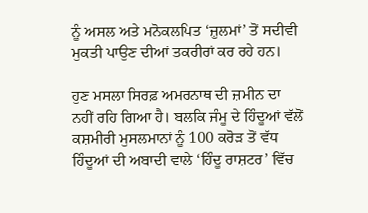ਨੂੰ ਅਸਲ ਅਤੇ ਮਨੋਕਲਪਿਤ ‘ਜ਼ੁਲਮਾਂ’ ਤੋਂ ਸਦੀਵੀ ਮੁਕਤੀ ਪਾਉਣ ਦੀਆਂ ਤਕਰੀਰਾਂ ਕਰ ਰਹੇ ਹਨ।

ਹੁਣ ਮਸਲਾ ਸਿਰਫ਼ ਅਮਰਨਾਥ ਦੀ ਜ਼ਮੀਨ ਦਾ ਨਹੀਂ ਰਹਿ ਗਿਆ ਹੈ। ਬਲਕਿ ਜੰਮੂ ਦੇ ਹਿੰਦੂਆਂ ਵੱਲੋਂ ਕਸ਼ਮੀਰੀ ਮੁਸਲਮਾਨਾਂ ਨੂੰ 100 ਕਰੋੜ ਤੋਂ ਵੱਧ ਹਿੰਦੂਆਂ ਦੀ ਅਬਾਦੀ ਵਾਲੇ ‘ਹਿੰਦੂ ਰਾਸ਼ਟਰ’ ਵਿੱਚ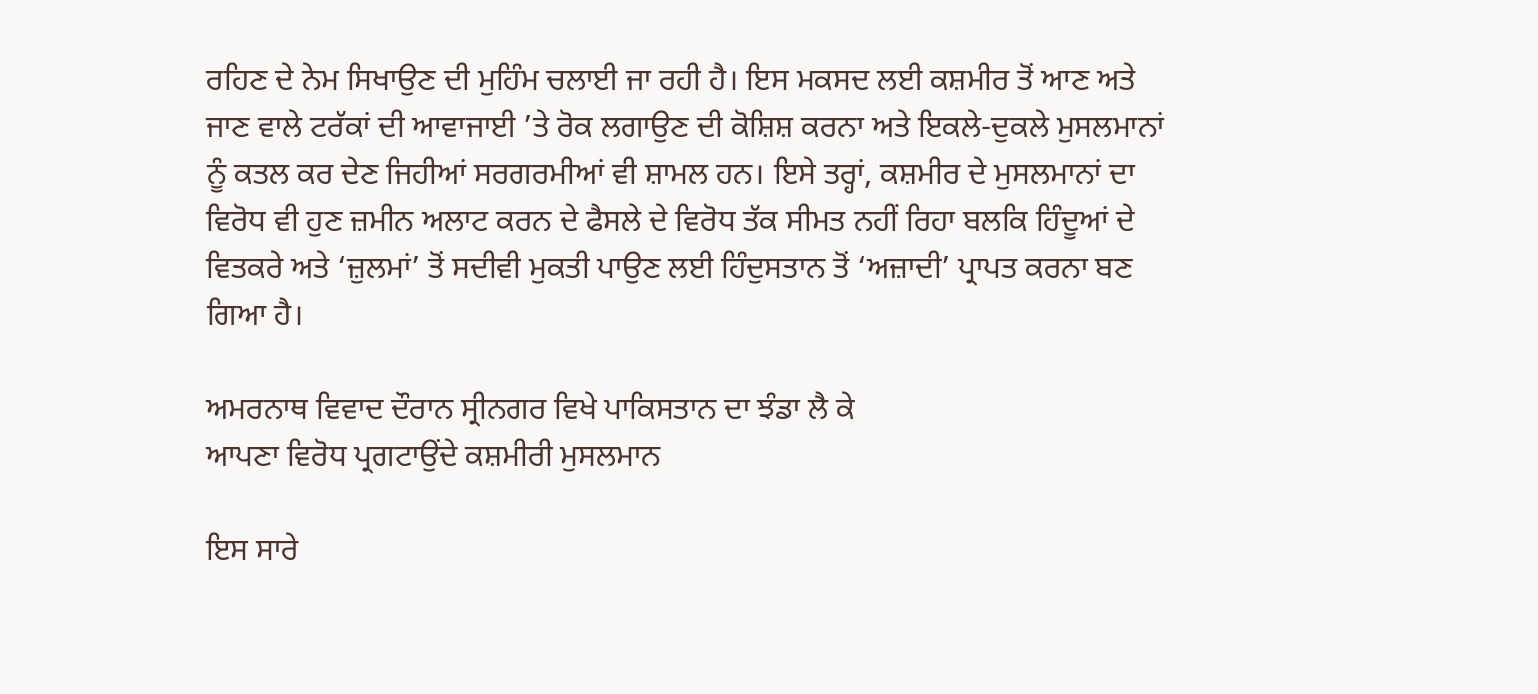ਰਹਿਣ ਦੇ ਨੇਮ ਸਿਖਾਉਣ ਦੀ ਮੁਹਿੰਮ ਚਲਾਈ ਜਾ ਰਹੀ ਹੈ। ਇਸ ਮਕਸਦ ਲਈ ਕਸ਼ਮੀਰ ਤੋਂ ਆਣ ਅਤੇ ਜਾਣ ਵਾਲੇ ਟਰੱਕਾਂ ਦੀ ਆਵਾਜਾਈ ’ਤੇ ਰੋਕ ਲਗਾਉਣ ਦੀ ਕੋਸ਼ਿਸ਼ ਕਰਨਾ ਅਤੇ ਇਕਲੇ-ਦੁਕਲੇ ਮੁਸਲਮਾਨਾਂ ਨੂੰ ਕਤਲ ਕਰ ਦੇਣ ਜਿਹੀਆਂ ਸਰਗਰਮੀਆਂ ਵੀ ਸ਼ਾਮਲ ਹਨ। ਇਸੇ ਤਰ੍ਹਾਂ, ਕਸ਼ਮੀਰ ਦੇ ਮੁਸਲਮਾਨਾਂ ਦਾ ਵਿਰੋਧ ਵੀ ਹੁਣ ਜ਼ਮੀਨ ਅਲਾਟ ਕਰਨ ਦੇ ਫੈਸਲੇ ਦੇ ਵਿਰੋਧ ਤੱਕ ਸੀਮਤ ਨਹੀਂ ਰਿਹਾ ਬਲਕਿ ਹਿੰਦੂਆਂ ਦੇ ਵਿਤਕਰੇ ਅਤੇ ‘ਜ਼ੁਲਮਾਂ’ ਤੋਂ ਸਦੀਵੀ ਮੁਕਤੀ ਪਾਉਣ ਲਈ ਹਿੰਦੁਸਤਾਨ ਤੋਂ ‘ਅਜ਼ਾਦੀ’ ਪ੍ਰਾਪਤ ਕਰਨਾ ਬਣ ਗਿਆ ਹੈ।

ਅਮਰਨਾਥ ਵਿਵਾਦ ਦੌਰਾਨ ਸ੍ਰੀਨਗਰ ਵਿਖੇ ਪਾਕਿਸਤਾਨ ਦਾ ਝੰਡਾ ਲੈ ਕੇ
ਆਪਣਾ ਵਿਰੋਧ ਪ੍ਰਗਟਾਉਂਦੇ ਕਸ਼ਮੀਰੀ ਮੁਸਲਮਾਨ

ਇਸ ਸਾਰੇ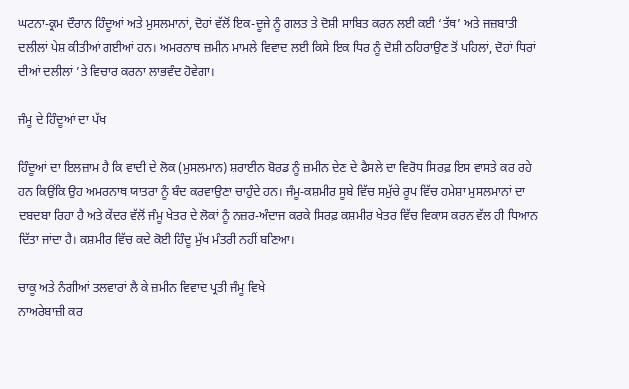ਘਟਨਾ-ਕ੍ਰਮ ਦੌਰਾਨ ਹਿੰਦੂਆਂ ਅਤੇ ਮੁਸਲਮਾਨਾਂ, ਦੋਹਾਂ ਵੱਲੋਂ ਇਕ-ਦੂਜੇ ਨੂੰ ਗਲਤ ਤੇ ਦੋਸ਼ੀ ਸਾਬਿਤ ਕਰਨ ਲਈ ਕਈ ‘ਤੱਥ’ ਅਤੇ ਜਜ਼ਬਾਤੀ ਦਲੀਲਾਂ ਪੇਸ਼ ਕੀਤੀਆਂ ਗਈਆਂ ਹਨ। ਅਮਰਨਾਥ ਜ਼ਮੀਨ ਮਾਮਲੇ ਵਿਵਾਦ ਲਈ ਕਿਸੇ ਇਕ ਧਿਰ ਨੂੰ ਦੋਸ਼ੀ ਠਹਿਰਾਉਣ ਤੋਂ ਪਹਿਲਾਂ, ਦੋਹਾਂ ਧਿਰਾਂ ਦੀਆਂ ਦਲੀਲਾਂ ’ਤੇ ਵਿਚਾਰ ਕਰਨਾ ਲਾਭਵੰਦ ਹੋਵੇਗਾ।

ਜੰਮੂ ਦੇ ਹਿੰਦੂਆਂ ਦਾ ਪੱਖ

ਹਿੰਦੂਆਂ ਦਾ ਇਲਜ਼ਾਮ ਹੈ ਕਿ ਵਾਦੀ ਦੇ ਲੋਕ (ਮੁਸਲਮਾਨ) ਸ਼ਰਾਈਨ ਬੋਰਡ ਨੂੰ ਜ਼ਮੀਨ ਦੇਣ ਦੇ ਫੈਸਲੇ ਦਾ ਵਿਰੋਧ ਸਿਰਫ਼ ਇਸ ਵਾਸਤੇ ਕਰ ਰਹੇ ਹਨ ਕਿਉਂਕਿ ਉਹ ਅਮਰਨਾਥ ਯਾਤਰਾ ਨੂੰ ਬੰਦ ਕਰਵਾਉਣਾ ਚਾਹੁੰਦੇ ਹਨ। ਜੰਮੂ-ਕਸ਼ਮੀਰ ਸੂਬੇ ਵਿੱਚ ਸਮੁੱਚੇ ਰੂਪ ਵਿੱਚ ਹਮੇਸ਼ਾ ਮੁਸਲਮਾਨਾਂ ਦਾ ਦਬਦਬਾ ਰਿਹਾ ਹੈ ਅਤੇ ਕੇਂਦਰ ਵੱਲੋਂ ਜੰਮੂ ਖੇਤਰ ਦੇ ਲੋਕਾਂ ਨੂੰ ਨਜ਼ਰ-ਅੰਦਾਜ ਕਰਕੇ ਸਿਰਫ਼ ਕਸ਼ਮੀਰ ਖੇਤਰ ਵਿੱਚ ਵਿਕਾਸ ਕਰਨ ਵੱਲ ਹੀ ਧਿਆਨ ਦਿੱਤਾ ਜਾਂਦਾ ਹੈ। ਕਸ਼ਮੀਰ ਵਿੱਚ ਕਦੇ ਕੋਈ ਹਿੰਦੂ ਮੁੱਖ ਮੰਤਰੀ ਨਹੀਂ ਬਣਿਆ।

ਚਾਕੂ ਅਤੇ ਨੰਗੀਆਂ ਤਲਵਾਰਾਂ ਲੈ ਕੇ ਜ਼ਮੀਨ ਵਿਵਾਦ ਪ੍ਰਤੀ ਜੰਮੂ ਵਿਖੇ
ਨਾਅਰੇਬਾਜ਼ੀ ਕਰ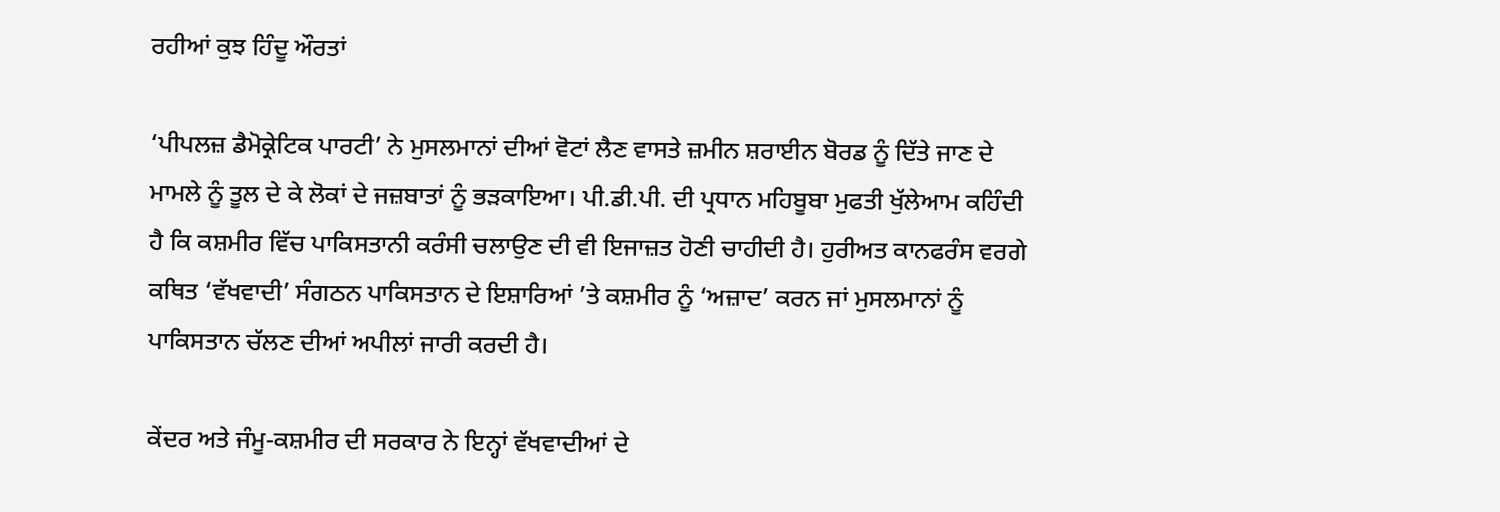ਰਹੀਆਂ ਕੁਝ ਹਿੰਦੂ ਔਰਤਾਂ

‘ਪੀਪਲਜ਼ ਡੈਮੋਕ੍ਰੇਟਿਕ ਪਾਰਟੀ’ ਨੇ ਮੁਸਲਮਾਨਾਂ ਦੀਆਂ ਵੋਟਾਂ ਲੈਣ ਵਾਸਤੇ ਜ਼ਮੀਨ ਸ਼ਰਾਈਨ ਬੋਰਡ ਨੂੰ ਦਿੱਤੇ ਜਾਣ ਦੇ ਮਾਮਲੇ ਨੂੰ ਤੂਲ ਦੇ ਕੇ ਲੋਕਾਂ ਦੇ ਜਜ਼ਬਾਤਾਂ ਨੂੰ ਭੜਕਾਇਆ। ਪੀ.ਡੀ.ਪੀ. ਦੀ ਪ੍ਰਧਾਨ ਮਹਿਬੂਬਾ ਮੁਫਤੀ ਖੁੱਲੇਆਮ ਕਹਿੰਦੀ ਹੈ ਕਿ ਕਸ਼ਮੀਰ ਵਿੱਚ ਪਾਕਿਸਤਾਨੀ ਕਰੰਸੀ ਚਲਾਉਣ ਦੀ ਵੀ ਇਜਾਜ਼ਤ ਹੋਣੀ ਚਾਹੀਦੀ ਹੈ। ਹੁਰੀਅਤ ਕਾਨਫਰੰਸ ਵਰਗੇ ਕਥਿਤ ‘ਵੱਖਵਾਦੀ’ ਸੰਗਠਨ ਪਾਕਿਸਤਾਨ ਦੇ ਇਸ਼ਾਰਿਆਂ ’ਤੇ ਕਸ਼ਮੀਰ ਨੂੰ ‘ਅਜ਼ਾਦ’ ਕਰਨ ਜਾਂ ਮੁਸਲਮਾਨਾਂ ਨੂੰ ਪਾਕਿਸਤਾਨ ਚੱਲਣ ਦੀਆਂ ਅਪੀਲਾਂ ਜਾਰੀ ਕਰਦੀ ਹੈ।

ਕੇਂਦਰ ਅਤੇ ਜੰਮੂ-ਕਸ਼ਮੀਰ ਦੀ ਸਰਕਾਰ ਨੇ ਇਨ੍ਹਾਂ ਵੱਖਵਾਦੀਆਂ ਦੇ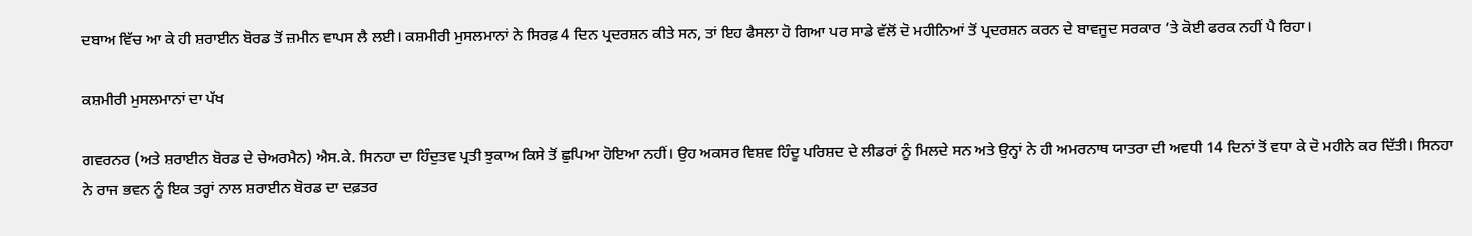ਦਬਾਅ ਵਿੱਚ ਆ ਕੇ ਹੀ ਸ਼ਰਾਈਨ ਬੋਰਡ ਤੋਂ ਜ਼ਮੀਨ ਵਾਪਸ ਲੈ ਲਈ। ਕਸ਼ਮੀਰੀ ਮੁਸਲਮਾਨਾਂ ਨੇ ਸਿਰਫ਼ 4 ਦਿਨ ਪ੍ਰਦਰਸ਼ਨ ਕੀਤੇ ਸਨ, ਤਾਂ ਇਹ ਫੈਸਲਾ ਹੋ ਗਿਆ ਪਰ ਸਾਡੇ ਵੱਲੋਂ ਦੋ ਮਹੀਨਿਆਂ ਤੋਂ ਪ੍ਰਦਰਸ਼ਨ ਕਰਨ ਦੇ ਬਾਵਜੂਦ ਸਰਕਾਰ ’ਤੇ ਕੋਈ ਫਰਕ ਨਹੀਂ ਪੈ ਰਿਹਾ।

ਕਸ਼ਮੀਰੀ ਮੁਸਲਮਾਨਾਂ ਦਾ ਪੱਖ

ਗਵਰਨਰ (ਅਤੇ ਸ਼ਰਾਈਨ ਬੋਰਡ ਦੇ ਚੇਅਰਮੈਨ) ਐਸ.ਕੇ. ਸਿਨਹਾ ਦਾ ਹਿੰਦੁਤਵ ਪ੍ਰਤੀ ਝੁਕਾਅ ਕਿਸੇ ਤੋਂ ਛੁਪਿਆ ਹੋਇਆ ਨਹੀਂ। ਉਹ ਅਕਸਰ ਵਿਸ਼ਵ ਹਿੰਦੂ ਪਰਿਸ਼ਦ ਦੇ ਲੀਡਰਾਂ ਨੂੰ ਮਿਲਦੇ ਸਨ ਅਤੇ ਉਨ੍ਹਾਂ ਨੇ ਹੀ ਅਮਰਨਾਥ ਯਾਤਰਾ ਦੀ ਅਵਧੀ 14 ਦਿਨਾਂ ਤੋਂ ਵਧਾ ਕੇ ਦੋ ਮਹੀਨੇ ਕਰ ਦਿੱਤੀ। ਸਿਨਹਾ ਨੇ ਰਾਜ ਭਵਨ ਨੂੰ ਇਕ ਤਰ੍ਹਾਂ ਨਾਲ ਸ਼ਰਾਈਨ ਬੋਰਡ ਦਾ ਦਫ਼ਤਰ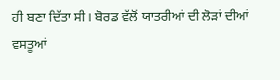ਹੀ ਬਣਾ ਦਿੱਤਾ ਸੀ। ਬੋਰਡ ਵੱਲੋਂ ਯਾਤਰੀਆਂ ਦੀ ਲੋੜਾਂ ਦੀਆਂ ਵਸਤੂਆਂ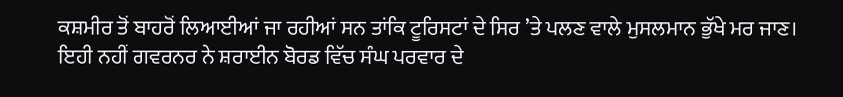ਕਸ਼ਮੀਰ ਤੋਂ ਬਾਹਰੋਂ ਲਿਆਈਆਂ ਜਾ ਰਹੀਆਂ ਸਨ ਤਾਂਕਿ ਟੂਰਿਸਟਾਂ ਦੇ ਸਿਰ ’ਤੇ ਪਲਣ ਵਾਲੇ ਮੁਸਲਮਾਨ ਭੁੱਖੇ ਮਰ ਜਾਣ। ਇਹੀ ਨਹੀਂ ਗਵਰਨਰ ਨੇ ਸ਼ਰਾਈਨ ਬੋਰਡ ਵਿੱਚ ਸੰਘ ਪਰਵਾਰ ਦੇ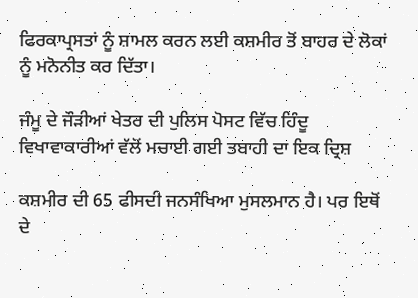ਫਿਰਕਾਪ੍ਰਸਤਾਂ ਨੂੰ ਸ਼ਾਮਲ ਕਰਨ ਲਈ ਕਸ਼ਮੀਰ ਤੋਂ ਬਾਹਰ ਦੇ ਲੋਕਾਂ ਨੂੰ ਮਨੋਨੀਤ ਕਰ ਦਿੱਤਾ।

ਜੰਮੂ ਦੇ ਜੌੜੀਆਂ ਖੇਤਰ ਦੀ ਪੁਲਿਸ ਪੋਸਟ ਵਿੱਚ ਹਿੰਦੂ ਵਿਖਾਵਾਕਾਰੀਆਂ ਵੱਲੋਂ ਮਚਾਈ ਗਈ ਤਬਾਹੀ ਦਾ ਇਕ ਦ੍ਰਿਸ਼

ਕਸ਼ਮੀਰ ਦੀ 65 ਫੀਸਦੀ ਜਨਸੰਖਿਆ ਮੁਸਲਮਾਨ ਹੈ। ਪਰ ਇਥੋਂ ਦੇ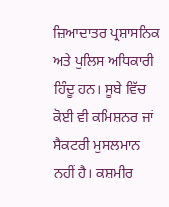ਜ਼ਿਆਦਾਤਰ ਪ੍ਰਸ਼ਾਸਨਿਕ ਅਤੇ ਪੁਲਿਸ ਅਧਿਕਾਰੀ ਹਿੰਦੂ ਹਨ। ਸੂਬੇ ਵਿੱਚ ਕੋਈ ਵੀ ਕਮਿਸ਼ਨਰ ਜਾਂ ਸੈਕਟਰੀ ਮੁਸਲਮਾਨ ਨਹੀਂ ਹੈ। ਕਸ਼ਮੀਰ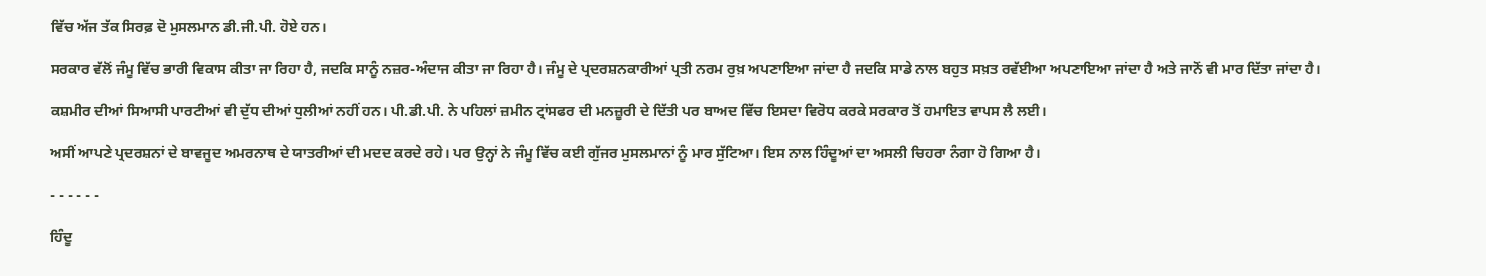ਵਿੱਚ ਅੱਜ ਤੱਕ ਸਿਰਫ਼ ਦੋ ਮੁਸਲਮਾਨ ਡੀ.ਜੀ.ਪੀ. ਹੋਏ ਹਨ।

ਸਰਕਾਰ ਵੱਲੋਂ ਜੰਮੂ ਵਿੱਚ ਭਾਰੀ ਵਿਕਾਸ ਕੀਤਾ ਜਾ ਰਿਹਾ ਹੈ, ਜਦਕਿ ਸਾਨੂੰ ਨਜ਼ਰ-ਅੰਦਾਜ ਕੀਤਾ ਜਾ ਰਿਹਾ ਹੈ। ਜੰਮੂ ਦੇ ਪ੍ਰਦਰਸ਼ਨਕਾਰੀਆਂ ਪ੍ਰਤੀ ਨਰਮ ਰੁਖ਼ ਅਪਣਾਇਆ ਜਾਂਦਾ ਹੈ ਜਦਕਿ ਸਾਡੇ ਨਾਲ ਬਹੁਤ ਸਖ਼ਤ ਰਵੱਈਆ ਅਪਣਾਇਆ ਜਾਂਦਾ ਹੈ ਅਤੇ ਜਾਨੋਂ ਵੀ ਮਾਰ ਦਿੱਤਾ ਜਾਂਦਾ ਹੈ।

ਕਸ਼ਮੀਰ ਦੀਆਂ ਸਿਆਸੀ ਪਾਰਟੀਆਂ ਵੀ ਦੁੱਧ ਦੀਆਂ ਧੁਲੀਆਂ ਨਹੀਂ ਹਨ। ਪੀ.ਡੀ.ਪੀ. ਨੇ ਪਹਿਲਾਂ ਜ਼ਮੀਨ ਟ੍ਰਾਂਸਫਰ ਦੀ ਮਨਜ਼ੂਰੀ ਦੇ ਦਿੱਤੀ ਪਰ ਬਾਅਦ ਵਿੱਚ ਇਸਦਾ ਵਿਰੋਧ ਕਰਕੇ ਸਰਕਾਰ ਤੋਂ ਹਮਾਇਤ ਵਾਪਸ ਲੈ ਲਈ।

ਅਸੀਂ ਆਪਣੇ ਪ੍ਰਦਰਸ਼ਨਾਂ ਦੇ ਬਾਵਜੂਦ ਅਮਰਨਾਥ ਦੇ ਯਾਤਰੀਆਂ ਦੀ ਮਦਦ ਕਰਦੇ ਰਹੇ। ਪਰ ਉਨ੍ਹਾਂ ਨੇ ਜੰਮੂ ਵਿੱਚ ਕਈ ਗੁੱਜਰ ਮੁਸਲਮਾਨਾਂ ਨੂੰ ਮਾਰ ਸੁੱਟਿਆ। ਇਸ ਨਾਲ ਹਿੰਦੂਆਂ ਦਾ ਅਸਲੀ ਚਿਹਰਾ ਨੰਗਾ ਹੋ ਗਿਆ ਹੈ।

- - - - - -

ਹਿੰਦੂ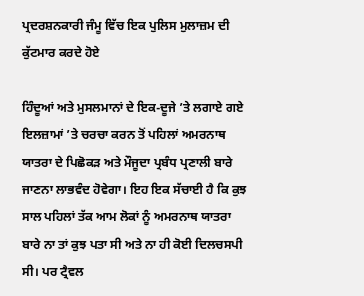ਪ੍ਰਦਰਸ਼ਨਕਾਰੀ ਜੰਮੂ ਵਿੱਚ ਇਕ ਪੁਲਿਸ ਮੁਲਾਜ਼ਮ ਦੀ ਕੁੱਟਮਾਰ ਕਰਦੇ ਹੋਏ

ਹਿੰਦੂਆਂ ਅਤੇ ਮੁਸਲਮਾਨਾਂ ਦੇ ਇਕ-ਦੂਜੇ ’ਤੇ ਲਗਾਏ ਗਏ ਇਲਜ਼ਾਮਾਂ ’ਤੇ ਚਰਚਾ ਕਰਨ ਤੋਂ ਪਹਿਲਾਂ ਅਮਰਨਾਥ ਯਾਤਰਾ ਦੇ ਪਿਛੋਕੜ ਅਤੇ ਮੌਜੂਦਾ ਪ੍ਰਬੰਧ ਪ੍ਰਣਾਲੀ ਬਾਰੇ ਜਾਣਨਾ ਲਾਭਵੰਦ ਹੋਵੇਗਾ। ਇਹ ਇਕ ਸੱਚਾਈ ਹੈ ਕਿ ਕੁਝ ਸਾਲ ਪਹਿਲਾਂ ਤੱਕ ਆਮ ਲੋਕਾਂ ਨੂੰ ਅਮਰਨਾਥ ਯਾਤਰਾ ਬਾਰੇ ਨਾ ਤਾਂ ਕੁਝ ਪਤਾ ਸੀ ਅਤੇ ਨਾ ਹੀ ਕੋਈ ਦਿਲਚਸਪੀ ਸੀ। ਪਰ ਟ੍ਰੈਵਲ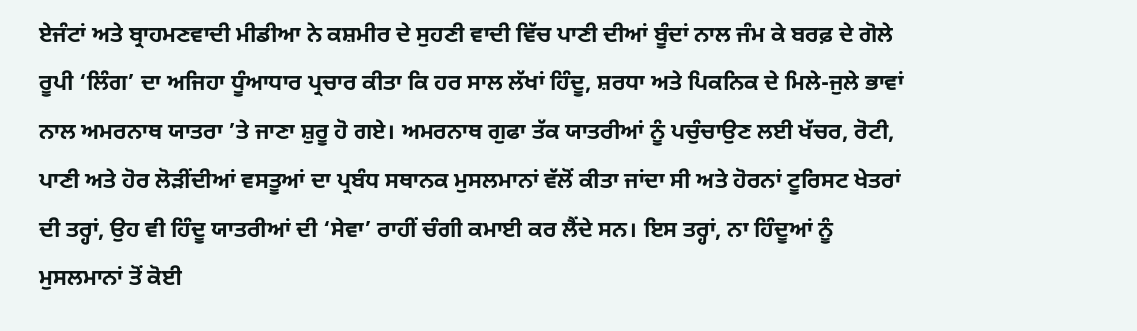ਏਜੰਟਾਂ ਅਤੇ ਬ੍ਰਾਹਮਣਵਾਦੀ ਮੀਡੀਆ ਨੇ ਕਸ਼ਮੀਰ ਦੇ ਸੁਹਣੀ ਵਾਦੀ ਵਿੱਚ ਪਾਣੀ ਦੀਆਂ ਬੂੰਦਾਂ ਨਾਲ ਜੰਮ ਕੇ ਬਰਫ਼ ਦੇ ਗੋਲੇ ਰੂਪੀ ‘ਲਿੰਗ’ ਦਾ ਅਜਿਹਾ ਧੂੰਆਧਾਰ ਪ੍ਰਚਾਰ ਕੀਤਾ ਕਿ ਹਰ ਸਾਲ ਲੱਖਾਂ ਹਿੰਦੂ, ਸ਼ਰਧਾ ਅਤੇ ਪਿਕਨਿਕ ਦੇ ਮਿਲੇ-ਜੁਲੇ ਭਾਵਾਂ ਨਾਲ ਅਮਰਨਾਥ ਯਾਤਰਾ ’ਤੇ ਜਾਣਾ ਸ਼ੁਰੂ ਹੋ ਗਏ। ਅਮਰਨਾਥ ਗੁਫਾ ਤੱਕ ਯਾਤਰੀਆਂ ਨੂੰ ਪਚੁੰਚਾਉਣ ਲਈ ਖੱਚਰ, ਰੋਟੀ, ਪਾਣੀ ਅਤੇ ਹੋਰ ਲੋੜੀਂਦੀਆਂ ਵਸਤੂਆਂ ਦਾ ਪ੍ਰਬੰਧ ਸਥਾਨਕ ਮੁਸਲਮਾਨਾਂ ਵੱਲੋਂ ਕੀਤਾ ਜਾਂਦਾ ਸੀ ਅਤੇ ਹੋਰਨਾਂ ਟੂਰਿਸਟ ਖੇਤਰਾਂ ਦੀ ਤਰ੍ਹਾਂ, ਉਹ ਵੀ ਹਿੰਦੂ ਯਾਤਰੀਆਂ ਦੀ ‘ਸੇਵਾ’ ਰਾਹੀਂ ਚੰਗੀ ਕਮਾਈ ਕਰ ਲੈਂਦੇ ਸਨ। ਇਸ ਤਰ੍ਹਾਂ, ਨਾ ਹਿੰਦੂਆਂ ਨੂੰ ਮੁਸਲਮਾਨਾਂ ਤੋਂ ਕੋਈ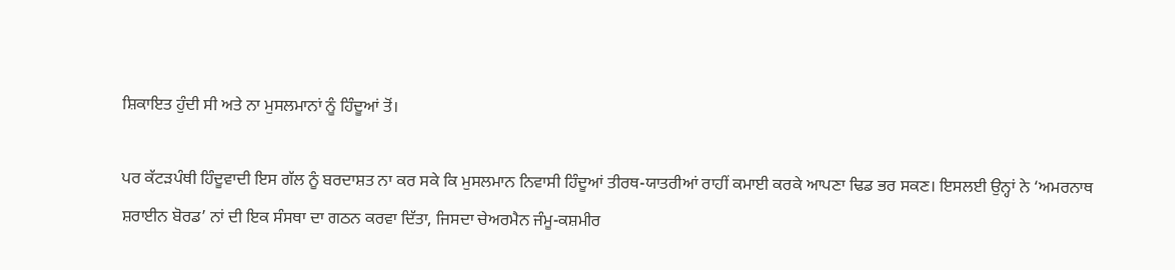ਸ਼ਿਕਾਇਤ ਹੁੰਦੀ ਸੀ ਅਤੇ ਨਾ ਮੁਸਲਮਾਨਾਂ ਨੂੰ ਹਿੰਦੂਆਂ ਤੋਂ।

ਪਰ ਕੱਟੜਪੰਥੀ ਹਿੰਦੂਵਾਦੀ ਇਸ ਗੱਲ ਨੂੰ ਬਰਦਾਸ਼ਤ ਨਾ ਕਰ ਸਕੇ ਕਿ ਮੁਸਲਮਾਨ ਨਿਵਾਸੀ ਹਿੰਦੂਆਂ ਤੀਰਥ-ਯਾਤਰੀਆਂ ਰਾਹੀਂ ਕਮਾਈ ਕਰਕੇ ਆਪਣਾ ਢਿਡ ਭਰ ਸਕਣ। ਇਸਲਈ ਉਨ੍ਹਾਂ ਨੇ ‘ਅਮਰਨਾਥ ਸ਼ਰਾਈਨ ਬੋਰਡ’ ਨਾਂ ਦੀ ਇਕ ਸੰਸਥਾ ਦਾ ਗਠਨ ਕਰਵਾ ਦਿੱਤਾ, ਜਿਸਦਾ ਚੇਅਰਮੈਨ ਜੰਮੂ-ਕਸ਼ਮੀਰ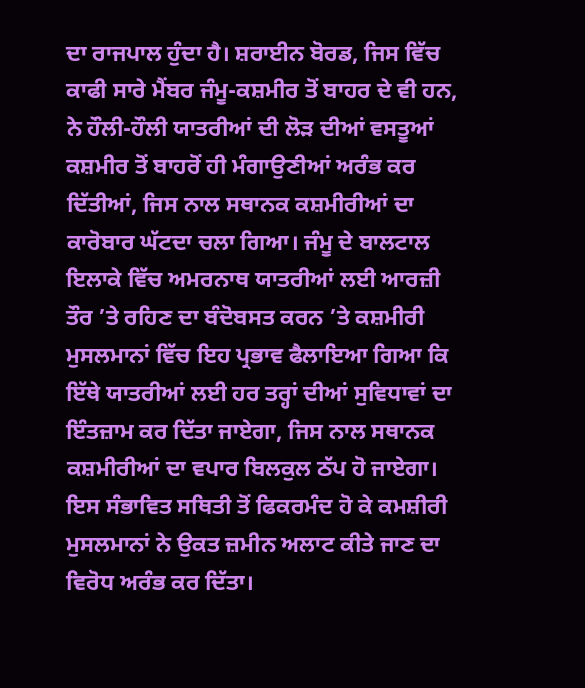ਦਾ ਰਾਜਪਾਲ ਹੁੰਦਾ ਹੈ। ਸ਼ਰਾਈਨ ਬੋਰਡ, ਜਿਸ ਵਿੱਚ ਕਾਫੀ ਸਾਰੇ ਮੈਂਬਰ ਜੰਮੂ-ਕਸ਼ਮੀਰ ਤੋਂ ਬਾਹਰ ਦੇ ਵੀ ਹਨ, ਨੇ ਹੌਲੀ-ਹੌਲੀ ਯਾਤਰੀਆਂ ਦੀ ਲੋੜ ਦੀਆਂ ਵਸਤੂਆਂ ਕਸ਼ਮੀਰ ਤੋਂ ਬਾਹਰੋਂ ਹੀ ਮੰਗਾਉਣੀਆਂ ਅਰੰਭ ਕਰ ਦਿੱਤੀਆਂ, ਜਿਸ ਨਾਲ ਸਥਾਨਕ ਕਸ਼ਮੀਰੀਆਂ ਦਾ ਕਾਰੋਬਾਰ ਘੱਟਦਾ ਚਲਾ ਗਿਆ। ਜੰਮੂ ਦੇ ਬਾਲਟਾਲ ਇਲਾਕੇ ਵਿੱਚ ਅਮਰਨਾਥ ਯਾਤਰੀਆਂ ਲਈ ਆਰਜ਼ੀ ਤੌਰ ’ਤੇ ਰਹਿਣ ਦਾ ਬੰਦੋਬਸਤ ਕਰਨ ’ਤੇ ਕਸ਼ਮੀਰੀ ਮੁਸਲਮਾਨਾਂ ਵਿੱਚ ਇਹ ਪ੍ਰਭਾਵ ਫੈਲਾਇਆ ਗਿਆ ਕਿ ਇੱਥੇ ਯਾਤਰੀਆਂ ਲਈ ਹਰ ਤਰ੍ਹਾਂ ਦੀਆਂ ਸੁਵਿਧਾਵਾਂ ਦਾ ਇੰਤਜ਼ਾਮ ਕਰ ਦਿੱਤਾ ਜਾਏਗਾ, ਜਿਸ ਨਾਲ ਸਥਾਨਕ ਕਸ਼ਮੀਰੀਆਂ ਦਾ ਵਪਾਰ ਬਿਲਕੁਲ ਠੱਪ ਹੋ ਜਾਏਗਾ। ਇਸ ਸੰਭਾਵਿਤ ਸਥਿਤੀ ਤੋਂ ਫਿਕਰਮੰਦ ਹੋ ਕੇ ਕਮਸ਼ੀਰੀ ਮੁਸਲਮਾਨਾਂ ਨੇ ਉਕਤ ਜ਼ਮੀਨ ਅਲਾਟ ਕੀਤੇ ਜਾਣ ਦਾ ਵਿਰੋਧ ਅਰੰਭ ਕਰ ਦਿੱਤਾ।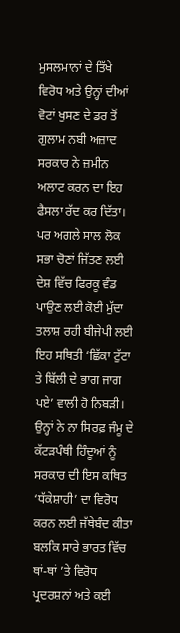ਮੁਸਲਮਾਨਾਂ ਦੇ ਤਿੱਖੇ ਵਿਰੋਧ ਅਤੇ ਉਨ੍ਹਾਂ ਦੀਆਂ ਵੋਟਾਂ ਖੁਸਣ ਦੇ ਡਰ ਤੋਂ ਗੁਲਾਮ ਨਬੀ ਅਜ਼ਾਦ ਸਰਕਾਰ ਨੇ ਜ਼ਮੀਨ ਅਲਾਟ ਕਰਨ ਦਾ ਇਹ ਫੈਸਲਾ ਰੱਦ ਕਰ ਦਿੱਤਾ। ਪਰ ਅਗਲੇ ਸਾਲ ਲੋਕ ਸਭਾ ਚੋਣਾਂ ਜਿੱਤਣ ਲਈ ਦੇਸ਼ ਵਿੱਚ ਫਿਰਕੂ ਵੰਡ ਪਾਉਣ ਲਈ ਕੋਈ ਮੁੱਦਾ ਤਲਾਸ਼ ਰਹੀ ਬੀਜੇਪੀ ਲਈ ਇਹ ਸਥਿਤੀ ‘ਛਿੱਕਾ ਟੁੱਟਾ ਤੇ ਬਿੱਲੀ ਦੇ ਭਾਗ ਜਾਗ ਪਏ’ ਵਾਲੀ ਹੋ ਨਿਬੜੀ। ਉਨ੍ਹਾਂ ਨੇ ਨਾ ਸਿਰਫ਼ ਜੰਮੂ ਦੇ ਕੱਟੜਪੰਥੀ ਹਿੰਦੂਆਂ ਨੂੰ ਸਰਕਾਰ ਦੀ ਇਸ ਕਥਿਤ ‘ਧੱਕੇਸ਼ਾਹੀ’ ਦਾ ਵਿਰੋਧ ਕਰਨ ਲਈ ਜੱਥੇਬੰਦ ਕੀਤਾ ਬਲਕਿ ਸਾਰੇ ਭਾਰਤ ਵਿੱਚ ਥਾਂ-ਥਾਂ ’ਤੇ ਵਿਰੋਧ ਪ੍ਰਦਰਸ਼ਨਾਂ ਅਤੇ ਕਈ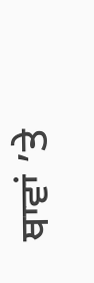ਥਾਵਾਂ ’ਤੇ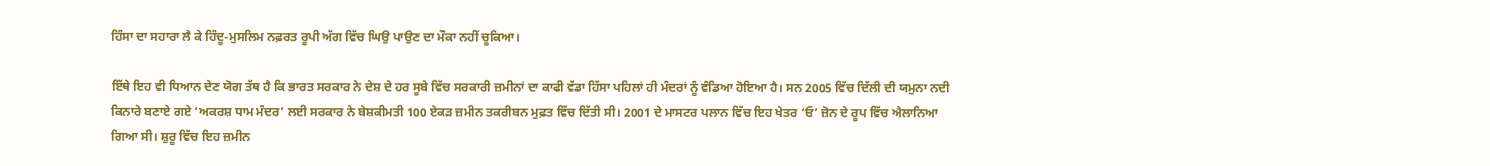ਹਿੰਸਾ ਦਾ ਸਹਾਰਾ ਲੈ ਕੇ ਹਿੰਦੂ-ਮੁਸਲਿਮ ਨਫ਼ਰਤ ਰੂਪੀ ਅੱਗ ਵਿੱਚ ਘਿਉ ਪਾਉਣ ਦਾ ਮੌਕਾ ਨਹੀਂ ਚੂਕਿਆ।

ਇੱਥੇ ਇਹ ਵੀ ਧਿਆਨ ਦੇਣ ਯੋਗ ਤੱਥ ਹੈ ਕਿ ਭਾਰਤ ਸਰਕਾਰ ਨੇ ਦੇਸ਼ ਦੇ ਹਰ ਸੂਬੇ ਵਿੱਚ ਸਰਕਾਰੀ ਜ਼ਮੀਨਾਂ ਦਾ ਕਾਫੀ ਵੱਡਾ ਹਿੱਸਾ ਪਹਿਲਾਂ ਹੀ ਮੰਦਰਾਂ ਨੂੰ ਵੰਡਿਆ ਹੋਇਆ ਹੈ। ਸਨ 2005 ਵਿੱਚ ਦਿੱਲੀ ਦੀ ਯਮੁਨਾ ਨਦੀ ਕਿਨਾਰੇ ਬਣਾਏ ਗਏ ‘ਅਕਰਸ਼ ਧਾਮ ਮੰਦਰ’ ਲਈ ਸਰਕਾਰ ਨੇ ਬੇਸ਼ਕੀਮਤੀ 100 ਏਕੜ ਜ਼ਮੀਨ ਤਕਰੀਬਨ ਮੁਫ਼ਤ ਵਿੱਚ ਦਿੱਤੀ ਸੀ। 2001 ਦੇ ਮਾਸਟਰ ਪਲਾਨ ਵਿੱਚ ਇਹ ਖੇਤਰ ‘ਓ’ ਜ਼ੋਨ ਦੇ ਰੂਪ ਵਿੱਚ ਐਲਾਨਿਆ ਗਿਆ ਸੀ। ਸ਼ੁਰੂ ਵਿੱਚ ਇਹ ਜ਼ਮੀਨ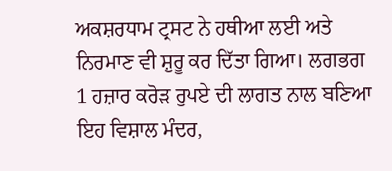ਅਕਸ਼ਰਧਾਮ ਟ੍ਰਸਟ ਨੇ ਹਥੀਆ ਲਈ ਅਤੇ ਨਿਰਮਾਣ ਵੀ ਸ਼ੁਰੂ ਕਰ ਦਿੱਤਾ ਗਿਆ। ਲਗਭਗ 1 ਹਜ਼ਾਰ ਕਰੋੜ ਰੁਪਏ ਦੀ ਲਾਗਤ ਨਾਲ ਬਣਿਆ ਇਹ ਵਿਸ਼ਾਲ ਮੰਦਰ,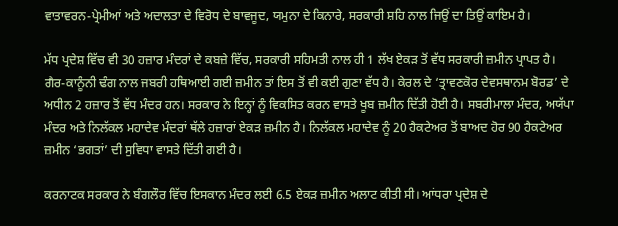ਵਾਤਾਵਰਨ-ਪ੍ਰੇਮੀਆਂ ਅਤੇ ਅਦਾਲਤਾ ਦੇ ਵਿਰੋਧ ਦੇ ਬਾਵਜੂਦ, ਯਮੁਨਾ ਦੇ ਕਿਨਾਰੇ, ਸਰਕਾਰੀ ਸ਼ਹਿ ਨਾਲ ਜਿਉਂ ਦਾ ਤਿਉਂ ਕਾਇਮ ਹੈ।

ਮੱਧ ਪ੍ਰਦੇਸ਼ ਵਿੱਚ ਵੀ 30 ਹਜ਼ਾਰ ਮੰਦਰਾਂ ਦੇ ਕਬਜ਼ੇ ਵਿੱਚ, ਸਰਕਾਰੀ ਸਹਿਮਤੀ ਨਾਲ ਹੀ 1 ਲੱਖ ਏਕੜ ਤੋਂ ਵੱਧ ਸਰਕਾਰੀ ਜ਼ਮੀਨ ਪ੍ਰਾਪਤ ਹੈ। ਗੈਰ-ਕਾਨੂੰਨੀ ਢੰਗ ਨਾਲ ਜਬਰੀ ਹਥਿਆਈ ਗਈ ਜ਼ਮੀਨ ਤਾਂ ਇਸ ਤੋਂ ਵੀ ਕਈ ਗੁਣਾ ਵੱਧ ਹੈ। ਕੇਰਲ ਦੇ ‘ਤ੍ਰਾਵਣਕੋਰ ਦੇਵਸਥਾਨਮ ਬੋਰਡ’ ਦੇ ਅਧੀਨ 2 ਹਜ਼ਾਰ ਤੋਂ ਵੱਧ ਮੰਦਰ ਹਨ। ਸਰਕਾਰ ਨੇ ਇਨ੍ਹਾਂ ਨੂੰ ਵਿਕਸਿਤ ਕਰਨ ਵਾਸਤੇ ਖੂਬ ਜ਼ਮੀਨ ਦਿੱਤੀ ਹੋਈ ਹੈ। ਸਬਰੀਮਾਲਾ ਮੰਦਰ, ਅਯੱਪਾ ਮੰਦਰ ਅਤੇ ਨਿਲੱਕਲ ਮਹਾਦੇਵ ਮੰਦਰਾਂ ਥੱਲੇ ਹਜ਼ਾਰਾਂ ਏਕੜ ਜ਼ਮੀਨ ਹੈ। ਨਿਲੱਕਲ ਮਹਾਦੇਵ ਨੂੰ 20 ਹੈਕਟੇਅਰ ਤੋਂ ਬਾਅਦ ਹੋਰ 90 ਹੈਕਟੇਅਰ ਜ਼ਮੀਨ ‘ਭਗਤਾਂ’ ਦੀ ਸੁਵਿਧਾ ਵਾਸਤੇ ਦਿੱਤੀ ਗਈ ਹੈ।

ਕਰਨਾਟਕ ਸਰਕਾਰ ਨੇ ਬੰਗਲੌਰ ਵਿੱਚ ਇਸਕਾਨ ਮੰਦਰ ਲਈ 6.5 ਏਕੜ ਜ਼ਮੀਨ ਅਲਾਟ ਕੀਤੀ ਸੀ। ਆਂਧਰਾ ਪ੍ਰਦੇਸ਼ ਦੇ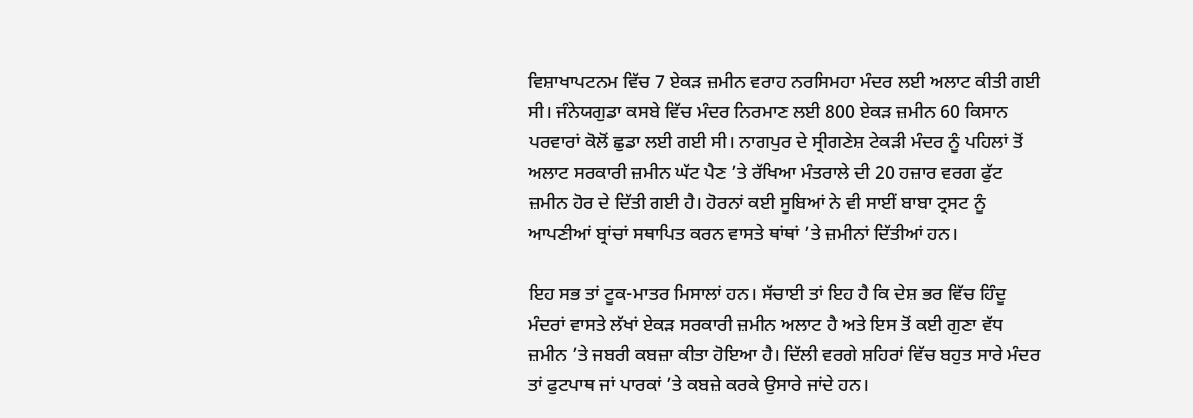ਵਿਸ਼ਾਖਾਪਟਨਮ ਵਿੱਚ 7 ਏਕੜ ਜ਼ਮੀਨ ਵਰਾਹ ਨਰਸਿਮਹਾ ਮੰਦਰ ਲਈ ਅਲਾਟ ਕੀਤੀ ਗਈ ਸੀ। ਜੰਨੇਯਗੁਡਾ ਕਸਬੇ ਵਿੱਚ ਮੰਦਰ ਨਿਰਮਾਣ ਲਈ 800 ਏਕੜ ਜ਼ਮੀਨ 60 ਕਿਸਾਨ ਪਰਵਾਰਾਂ ਕੋਲੋਂ ਛੁਡਾ ਲਈ ਗਈ ਸੀ। ਨਾਗਪੁਰ ਦੇ ਸ੍ਰੀਗਣੇਸ਼ ਟੇਕੜੀ ਮੰਦਰ ਨੂੰ ਪਹਿਲਾਂ ਤੋਂ ਅਲਾਟ ਸਰਕਾਰੀ ਜ਼ਮੀਨ ਘੱਟ ਪੈਣ ’ਤੇ ਰੱਖਿਆ ਮੰਤਰਾਲੇ ਦੀ 20 ਹਜ਼ਾਰ ਵਰਗ ਫੁੱਟ ਜ਼ਮੀਨ ਹੋਰ ਦੇ ਦਿੱਤੀ ਗਈ ਹੈ। ਹੋਰਨਾਂ ਕਈ ਸੂਬਿਆਂ ਨੇ ਵੀ ਸਾਈਂ ਬਾਬਾ ਟ੍ਰਸਟ ਨੂੰ ਆਪਣੀਆਂ ਬ੍ਰਾਂਚਾਂ ਸਥਾਪਿਤ ਕਰਨ ਵਾਸਤੇ ਥਾਂਥਾਂ ’ਤੇ ਜ਼ਮੀਨਾਂ ਦਿੱਤੀਆਂ ਹਨ।

ਇਹ ਸਭ ਤਾਂ ਟੂਕ-ਮਾਤਰ ਮਿਸਾਲਾਂ ਹਨ। ਸੱਚਾਈ ਤਾਂ ਇਹ ਹੈ ਕਿ ਦੇਸ਼ ਭਰ ਵਿੱਚ ਹਿੰਦੂ ਮੰਦਰਾਂ ਵਾਸਤੇ ਲੱਖਾਂ ਏਕੜ ਸਰਕਾਰੀ ਜ਼ਮੀਨ ਅਲਾਟ ਹੈ ਅਤੇ ਇਸ ਤੋਂ ਕਈ ਗੁਣਾ ਵੱਧ ਜ਼ਮੀਨ ’ਤੇ ਜਬਰੀ ਕਬਜ਼ਾ ਕੀਤਾ ਹੋਇਆ ਹੈ। ਦਿੱਲੀ ਵਰਗੇ ਸ਼ਹਿਰਾਂ ਵਿੱਚ ਬਹੁਤ ਸਾਰੇ ਮੰਦਰ ਤਾਂ ਫੁਟਪਾਥ ਜਾਂ ਪਾਰਕਾਂ ’ਤੇ ਕਬਜ਼ੇ ਕਰਕੇ ਉਸਾਰੇ ਜਾਂਦੇ ਹਨ।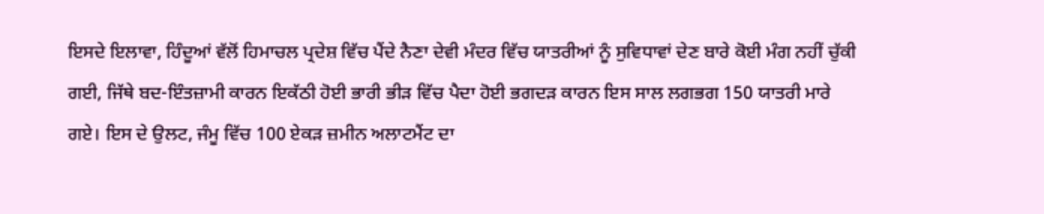ਇਸਦੇ ਇਲਾਵਾ, ਹਿੰਦੂਆਂ ਵੱਲੋਂ ਹਿਮਾਚਲ ਪ੍ਰਦੇਸ਼ ਵਿੱਚ ਪੈਂਦੇ ਨੈਣਾ ਦੇਵੀ ਮੰਦਰ ਵਿੱਚ ਯਾਤਰੀਆਂ ਨੂੰ ਸੁਵਿਧਾਵਾਂ ਦੇਣ ਬਾਰੇ ਕੋਈ ਮੰਗ ਨਹੀਂ ਚੁੱਕੀ ਗਈ, ਜਿੱਥੇ ਬਦ-ਇੰਤਜ਼ਾਮੀ ਕਾਰਨ ਇਕੱਠੀ ਹੋਈ ਭਾਰੀ ਭੀੜ ਵਿੱਚ ਪੈਦਾ ਹੋਈ ਭਗਦੜ ਕਾਰਨ ਇਸ ਸਾਲ ਲਗਭਗ 150 ਯਾਤਰੀ ਮਾਰੇ ਗਏ। ਇਸ ਦੇ ਉਲਟ, ਜੰਮੂ ਵਿੱਚ 100 ਏਕੜ ਜ਼ਮੀਨ ਅਲਾਟਮੈਂਟ ਦਾ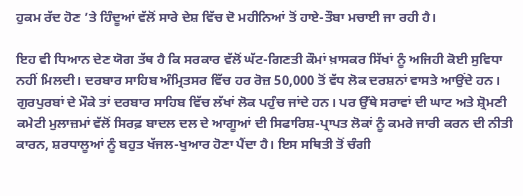ਹੁਕਮ ਰੱਦ ਹੋਣ ’ਤੇ ਹਿੰਦੂਆਂ ਵੱਲੋਂ ਸਾਰੇ ਦੇਸ਼ ਵਿੱਚ ਦੋ ਮਹੀਨਿਆਂ ਤੋਂ ਹਾਏ-ਤੌਬਾ ਮਚਾਈ ਜਾ ਰਹੀ ਹੈ।

ਇਹ ਵੀ ਧਿਆਨ ਦੇਣ ਯੋਗ ਤੱਥ ਹੈ ਕਿ ਸਰਕਾਰ ਵੱਲੋਂ ਘੱਟ-ਗਿਣਤੀ ਕੌਮਾਂ ਖ਼ਾਸਕਰ ਸਿੱਖਾਂ ਨੂੰ ਅਜਿਹੀ ਕੋਈ ਸੁਵਿਧਾ ਨਹੀਂ ਮਿਲਦੀ। ਦਰਬਾਰ ਸਾਹਿਬ ਅੰਮ੍ਰਿਤਸਰ ਵਿੱਚ ਹਰ ਰੋਜ਼ 50,000 ਤੋਂ ਵੱਧ ਲੋਕ ਦਰਸ਼ਨਾਂ ਵਾਸਤੇ ਆਉਂਦੇ ਹਨ। ਗੁਰਪੁਰਬਾਂ ਦੇ ਮੌਕੇ ਤਾਂ ਦਰਬਾਰ ਸਾਹਿਬ ਵਿੱਚ ਲੱਖਾਂ ਲੋਕ ਪਹੁੰਚ ਜਾਂਦੇ ਹਨ। ਪਰ ਉੱਥੇ ਸਰਾਵਾਂ ਦੀ ਘਾਟ ਅਤੇ ਸ਼੍ਰੋਮਣੀ ਕਮੇਟੀ ਮੁਲਾਜ਼ਮਾਂ ਵੱਲੋਂ ਸਿਰਫ਼ ਬਾਦਲ ਦਲ ਦੇ ਆਗੂਆਂ ਦੀ ਸਿਫਾਰਿਸ਼-ਪ੍ਰਾਪਤ ਲੋਕਾਂ ਨੂੰ ਕਮਰੇ ਜਾਰੀ ਕਰਨ ਦੀ ਨੀਤੀ ਕਾਰਨ, ਸ਼ਰਧਾਲੂਆਂ ਨੂੰ ਬਹੁਤ ਖੱਜਲ-ਖੁਆਰ ਹੋਣਾ ਪੈਂਦਾ ਹੈ। ਇਸ ਸਥਿਤੀ ਤੋਂ ਚੰਗੀ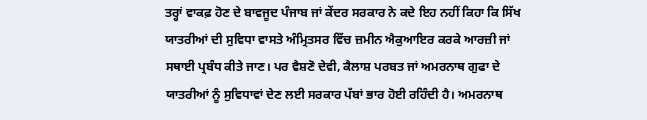ਤਰ੍ਹਾਂ ਵਾਕਫ਼ ਹੋਣ ਦੇ ਬਾਵਜੂਦ ਪੰਜਾਬ ਜਾਂ ਕੇਂਦਰ ਸਰਕਾਰ ਨੇ ਕਦੇ ਇਹ ਨਹੀਂ ਕਿਹਾ ਕਿ ਸਿੱਖ ਯਾਤਰੀਆਂ ਦੀ ਸੁਵਿਧਾ ਵਾਸਤੇ ਅੰਮ੍ਰਿਤਸਰ ਵਿੱਚ ਜ਼ਮੀਨ ਐਕੁਆਇਰ ਕਰਕੇ ਆਰਜ਼ੀ ਜਾਂ ਸਥਾਈ ਪ੍ਰਬੰਧ ਕੀਤੇ ਜਾਣ। ਪਰ ਵੈਸ਼ਣੋ ਦੇਵੀ, ਕੈਲਾਸ਼ ਪਰਬਤ ਜਾਂ ਅਮਰਨਾਥ ਗੁਫਾ ਦੇ ਯਾਤਰੀਆਂ ਨੂੰ ਸੁਵਿਧਾਵਾਂ ਦੇਣ ਲਈ ਸਰਕਾਰ ਪੱਬਾਂ ਭਾਰ ਹੋਈ ਰਹਿੰਦੀ ਹੈ। ਅਮਰਨਾਥ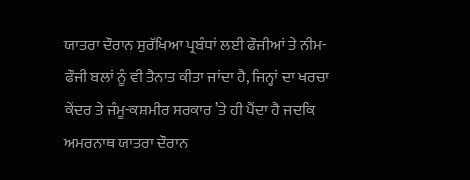ਯਾਤਰਾ ਦੌਰਾਨ ਸੁਰੱਖਿਆ ਪ੍ਰਬੰਧਾਂ ਲਈ ਫੌਜੀਆਂ ਤੇ ਨੀਮ-ਫੌਜੀ ਬਲਾਂ ਨੂੰ ਵੀ ਤੈਨਾਤ ਕੀਤਾ ਜਾਂਦਾ ਹੈ, ਜਿਨ੍ਹਾਂ ਦਾ ਖਰਚਾ ਕੇਂਦਰ ਤੇ ਜੰਮੂ-ਕਸ਼ਮੀਰ ਸਰਕਾਰ ’ਤੇ ਹੀ ਪੈਂਦਾ ਹੈ ਜਦਕਿ ਅਮਰਨਾਥ ਯਾਤਰਾ ਦੌਰਾਨ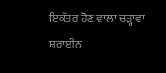ਇਕੱਤਰ ਹੋਣ ਵਾਲਾ ਚੜ੍ਹਾਵਾ ਸ਼ਰਾਈਨ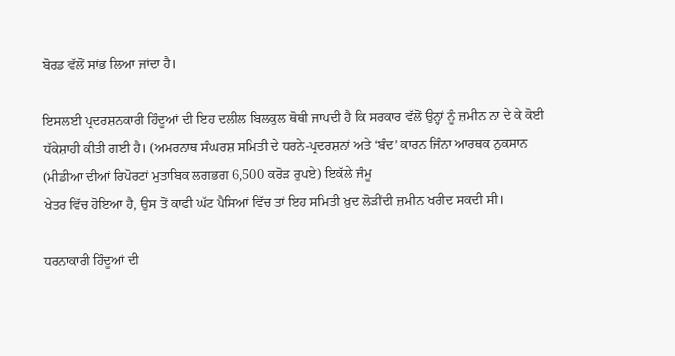ਬੋਰਡ ਵੱਲੋਂ ਸਾਂਭ ਲਿਆ ਜਾਂਦਾ ਹੈ।

ਇਸਲਈ ਪ੍ਰਦਰਸ਼ਨਕਾਰੀ ਹਿੰਦੂਆਂ ਦੀ ਇਹ ਦਲੀਲ ਬਿਲਕੁਲ ਥੋਥੀ ਜਾਪਦੀ ਹੈ ਕਿ ਸਰਕਾਰ ਵੱਲੋਂ ਉਨ੍ਹਾਂ ਨੂੰ ਜ਼ਮੀਨ ਨਾ ਦੇ ਕੇ ਕੋਈ ਧੱਕੇਸ਼ਾਹੀ ਕੀਤੀ ਗਈ ਹੈ। (ਅਮਰਨਾਥ ਸੰਘਰਸ਼ ਸਮਿਤੀ ਦੇ ਧਰਨੇ-ਪ੍ਰਦਰਸ਼ਨਾਂ ਅਤੇ ‘ਬੰਦ’ ਕਾਰਨ ਜਿੰਨਾ ਆਰਥਕ ਨੁਕਸਾਨ (ਮੀਡੀਆ ਦੀਆਂ ਰਿਪੋਰਟਾਂ ਮੁਤਾਬਿਕ ਲਗਭਗ 6,500 ਕਰੋੜ ਰੁਪਏ) ਇਕੱਲੇ ਜੰਮੂ
ਖੇਤਰ ਵਿੱਚ ਹੋਇਆ ਹੈ, ਉਸ ਤੋਂ ਕਾਫੀ ਘੱਟ ਪੈਸਿਆਂ ਵਿੱਚ ਤਾਂ ਇਹ ਸਮਿਤੀ ਖ਼ੁਦ ਲੋੜੀਂਦੀ ਜ਼ਮੀਨ ਖਰੀਦ ਸਕਦੀ ਸੀ।

ਧਰਨਾਕਾਰੀ ਹਿੰਦੂਆਂ ਦੀ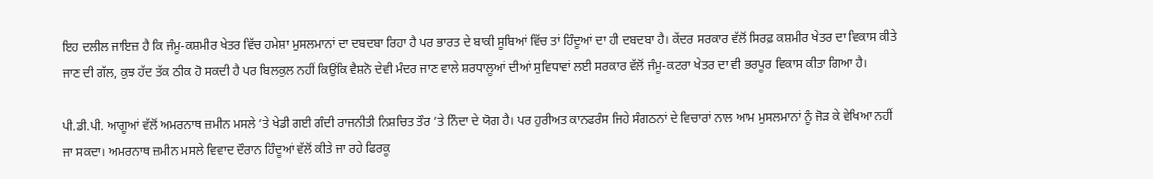ਇਹ ਦਲੀਲ ਜਾਇਜ਼ ਹੈ ਕਿ ਜੰਮੂ-ਕਸ਼ਮੀਰ ਖੇਤਰ ਵਿੱਚ ਹਮੇਸ਼ਾ ਮੁਸਲਮਾਨਾਂ ਦਾ ਦਬਦਬਾ ਰਿਹਾ ਹੈ ਪਰ ਭਾਰਤ ਦੇ ਬਾਕੀ ਸੂਬਿਆਂ ਵਿੱਚ ਤਾਂ ਹਿੰਦੂਆਂ ਦਾ ਹੀ ਦਬਦਬਾ ਹੈ। ਕੇਂਦਰ ਸਰਕਾਰ ਵੱਲੋਂ ਸਿਰਫ਼ ਕਸ਼ਮੀਰ ਖੇਤਰ ਦਾ ਵਿਕਾਸ ਕੀਤੇ ਜਾਣ ਦੀ ਗੱਲ, ਕੁਝ ਹੱਦ ਤੱਕ ਠੀਕ ਹੋ ਸਕਦੀ ਹੈ ਪਰ ਬਿਲਕੁਲ ਨਹੀਂ ਕਿਉਂਕਿ ਵੈਸ਼ਨੋ ਦੇਵੀ ਮੰਦਰ ਜਾਣ ਵਾਲੇ ਸ਼ਰਧਾਲੂਆਂ ਦੀਆਂ ਸੁਵਿਧਾਵਾਂ ਲਈ ਸਰਕਾਰ ਵੱਲੋਂ ਜੰਮੂ-ਕਟਰਾ ਖੇਤਰ ਦਾ ਵੀ ਭਰਪੂਰ ਵਿਕਾਸ ਕੀਤਾ ਗਿਆ ਹੈ।

ਪੀ.ਡੀ.ਪੀ. ਆਗੂਆਂ ਵੱਲੋਂ ਅਮਰਨਾਥ ਜ਼ਮੀਨ ਮਸਲੇ ’ਤੇ ਖੇਡੀ ਗਈ ਗੰਦੀ ਰਾਜਨੀਤੀ ਨਿਸ਼ਚਿਤ ਤੌਰ ’ਤੇ ਨਿੰਦਾ ਦੇ ਯੋਗ ਹੈ। ਪਰ ਹੁਰੀਅਤ ਕਾਨਫਰੰਸ ਜਿਹੇ ਸੰਗਠਨਾਂ ਦੇ ਵਿਚਾਰਾਂ ਨਾਲ ਆਮ ਮੁਸਲਮਾਨਾਂ ਨੂੰ ਜੋੜ ਕੇ ਵੇਖਿਆ ਨਹੀਂ ਜਾ ਸਕਦਾ। ਅਮਰਨਾਥ ਜ਼ਮੀਨ ਮਸਲੇ ਵਿਵਾਦ ਦੌਰਾਨ ਹਿੰਦੂਆਂ ਵੱਲੋਂ ਕੀਤੇ ਜਾ ਰਹੇ ਫਿਰਕੂ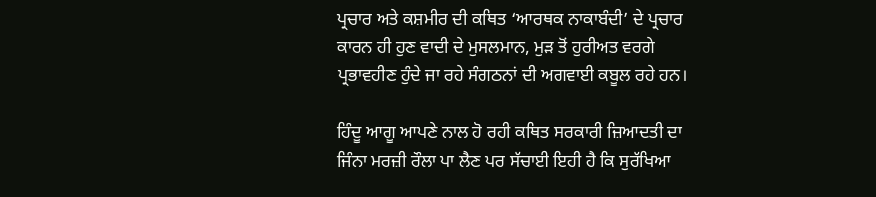ਪ੍ਰਚਾਰ ਅਤੇ ਕਸ਼ਮੀਰ ਦੀ ਕਥਿਤ ‘ਆਰਥਕ ਨਾਕਾਬੰਦੀ’ ਦੇ ਪ੍ਰਚਾਰ ਕਾਰਨ ਹੀ ਹੁਣ ਵਾਦੀ ਦੇ ਮੁਸਲਮਾਨ, ਮੁੜ ਤੋਂ ਹੁਰੀਅਤ ਵਰਗੇ ਪ੍ਰਭਾਵਹੀਣ ਹੁੰਦੇ ਜਾ ਰਹੇ ਸੰਗਠਨਾਂ ਦੀ ਅਗਵਾਈ ਕਬੂਲ ਰਹੇ ਹਨ।

ਹਿੰਦੂ ਆਗੂ ਆਪਣੇ ਨਾਲ ਹੋ ਰਹੀ ਕਥਿਤ ਸਰਕਾਰੀ ਜ਼ਿਆਦਤੀ ਦਾ ਜਿੰਨਾ ਮਰਜ਼ੀ ਰੌਲਾ ਪਾ ਲੈਣ ਪਰ ਸੱਚਾਈ ਇਹੀ ਹੈ ਕਿ ਸੁਰੱਖਿਆ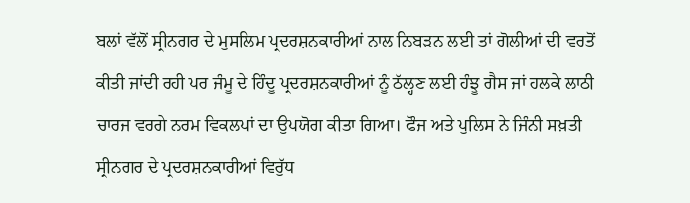ਬਲਾਂ ਵੱਲੋਂ ਸ੍ਰੀਨਗਰ ਦੇ ਮੁਸਲਿਮ ਪ੍ਰਦਰਸ਼ਨਕਾਰੀਆਂ ਨਾਲ ਨਿਬੜਨ ਲਈ ਤਾਂ ਗੋਲੀਆਂ ਦੀ ਵਰਤੋਂ ਕੀਤੀ ਜਾਂਦੀ ਰਹੀ ਪਰ ਜੰਮੂ ਦੇ ਹਿੰਦੂ ਪ੍ਰਦਰਸ਼ਨਕਾਰੀਆਂ ਨੂੰ ਠੱਲ੍ਹਣ ਲਈ ਹੰਝੂ ਗੈਸ ਜਾਂ ਹਲਕੇ ਲਾਠੀ ਚਾਰਜ ਵਰਗੇ ਨਰਮ ਵਿਕਲਪਾਂ ਦਾ ਉਪਯੋਗ ਕੀਤਾ ਗਿਆ। ਫੌਜ ਅਤੇ ਪੁਲਿਸ ਨੇ ਜਿੰਨੀ ਸਖ਼ਤੀ ਸ੍ਰੀਨਗਰ ਦੇ ਪ੍ਰਦਰਸ਼ਨਕਾਰੀਆਂ ਵਿਰੁੱਧ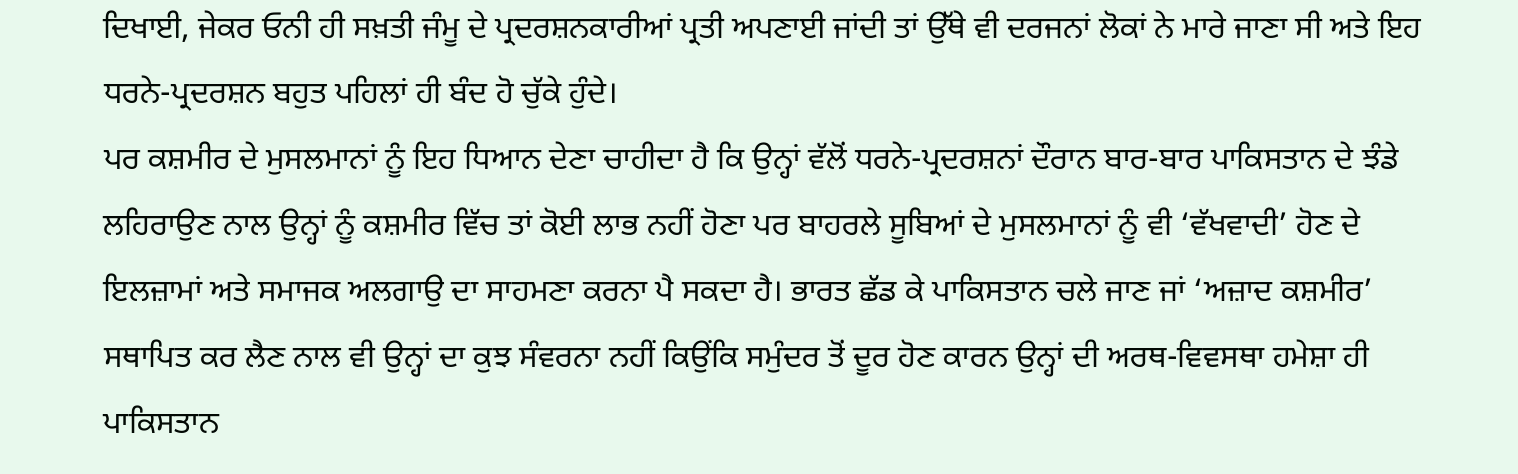ਦਿਖਾਈ, ਜੇਕਰ ਓਨੀ ਹੀ ਸਖ਼ਤੀ ਜੰਮੂ ਦੇ ਪ੍ਰਦਰਸ਼ਨਕਾਰੀਆਂ ਪ੍ਰਤੀ ਅਪਣਾਈ ਜਾਂਦੀ ਤਾਂ ਉੱਥੇ ਵੀ ਦਰਜਨਾਂ ਲੋਕਾਂ ਨੇ ਮਾਰੇ ਜਾਣਾ ਸੀ ਅਤੇ ਇਹ ਧਰਨੇ-ਪ੍ਰਦਰਸ਼ਨ ਬਹੁਤ ਪਹਿਲਾਂ ਹੀ ਬੰਦ ਹੋ ਚੁੱਕੇ ਹੁੰਦੇ।
ਪਰ ਕਸ਼ਮੀਰ ਦੇ ਮੁਸਲਮਾਨਾਂ ਨੂੰ ਇਹ ਧਿਆਨ ਦੇਣਾ ਚਾਹੀਦਾ ਹੈ ਕਿ ਉਨ੍ਹਾਂ ਵੱਲੋਂ ਧਰਨੇ-ਪ੍ਰਦਰਸ਼ਨਾਂ ਦੌਰਾਨ ਬਾਰ-ਬਾਰ ਪਾਕਿਸਤਾਨ ਦੇ ਝੰਡੇ ਲਹਿਰਾਉਣ ਨਾਲ ਉਨ੍ਹਾਂ ਨੂੰ ਕਸ਼ਮੀਰ ਵਿੱਚ ਤਾਂ ਕੋਈ ਲਾਭ ਨਹੀਂ ਹੋਣਾ ਪਰ ਬਾਹਰਲੇ ਸੂਬਿਆਂ ਦੇ ਮੁਸਲਮਾਨਾਂ ਨੂੰ ਵੀ ‘ਵੱਖਵਾਦੀ’ ਹੋਣ ਦੇ ਇਲਜ਼ਾਮਾਂ ਅਤੇ ਸਮਾਜਕ ਅਲਗਾਉ ਦਾ ਸਾਹਮਣਾ ਕਰਨਾ ਪੈ ਸਕਦਾ ਹੈ। ਭਾਰਤ ਛੱਡ ਕੇ ਪਾਕਿਸਤਾਨ ਚਲੇ ਜਾਣ ਜਾਂ ‘ਅਜ਼ਾਦ ਕਸ਼ਮੀਰ’ ਸਥਾਪਿਤ ਕਰ ਲੈਣ ਨਾਲ ਵੀ ਉਨ੍ਹਾਂ ਦਾ ਕੁਝ ਸੰਵਰਨਾ ਨਹੀਂ ਕਿਉਂਕਿ ਸਮੁੰਦਰ ਤੋਂ ਦੂਰ ਹੋਣ ਕਾਰਨ ਉਨ੍ਹਾਂ ਦੀ ਅਰਥ-ਵਿਵਸਥਾ ਹਮੇਸ਼ਾ ਹੀ ਪਾਕਿਸਤਾਨ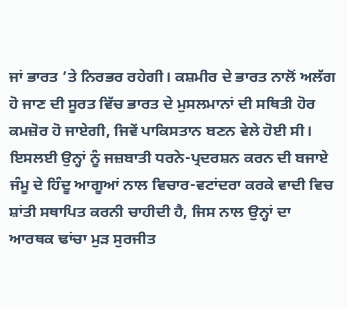ਜਾਂ ਭਾਰਤ ’ਤੇ ਨਿਰਭਰ ਰਹੇਗੀ। ਕਸ਼ਮੀਰ ਦੇ ਭਾਰਤ ਨਾਲੋਂ ਅਲੱਗ ਹੋ ਜਾਣ ਦੀ ਸੂਰਤ ਵਿੱਚ ਭਾਰਤ ਦੇ ਮੁਸਲਮਾਨਾਂ ਦੀ ਸਥਿਤੀ ਹੋਰ ਕਮਜ਼ੋਰ ਹੋ ਜਾਏਗੀ, ਜਿਵੇਂ ਪਾਕਿਸਤਾਨ ਬਣਨ ਵੇਲੇ ਹੋਈ ਸੀ। ਇਸਲਈ ਉਨ੍ਹਾਂ ਨੂੰ ਜਜ਼ਬਾਤੀ ਧਰਨੇ-ਪ੍ਰਦਰਸ਼ਨ ਕਰਨ ਦੀ ਬਜਾਏ ਜੰਮੂ ਦੇ ਹਿੰਦੂ ਆਗੂਆਂ ਨਾਲ ਵਿਚਾਰ-ਵਟਾਂਦਰਾ ਕਰਕੇ ਵਾਦੀ ਵਿਚ ਸ਼ਾਂਤੀ ਸਥਾਪਿਤ ਕਰਨੀ ਚਾਹੀਦੀ ਹੈ, ਜਿਸ ਨਾਲ ਉਨ੍ਹਾਂ ਦਾ ਆਰਥਕ ਢਾਂਚਾ ਮੁੜ ਸੁਰਜੀਤ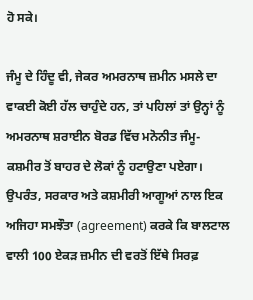ਹੋ ਸਕੇ।

ਜੰਮੂ ਦੇ ਹਿੰਦੂ ਵੀ, ਜੇਕਰ ਅਮਰਨਾਥ ਜ਼ਮੀਨ ਮਸਲੇ ਦਾ ਵਾਕਈ ਕੋਈ ਹੱਲ ਚਾਹੁੰਦੇ ਹਨ, ਤਾਂ ਪਹਿਲਾਂ ਤਾਂ ਉਨ੍ਹਾਂ ਨੂੰ ਅਮਰਨਾਥ ਸ਼ਰਾਈਨ ਬੋਰਡ ਵਿੱਚ ਮਨੋਨੀਤ ਜੰਮੂ-ਕਸ਼ਮੀਰ ਤੋਂ ਬਾਹਰ ਦੇ ਲੋਕਾਂ ਨੂੰ ਹਟਾਉਣਾ ਪਏਗਾ। ਉਪਰੰਤ, ਸਰਕਾਰ ਅਤੇ ਕਸ਼ਮੀਰੀ ਆਗੂਆਂ ਨਾਲ ਇਕ ਅਜਿਹਾ ਸਮਝੌਤਾ (agreement) ਕਰਕੇ ਕਿ ਬਾਲਟਾਲ ਵਾਲੀ 100 ਏਕੜ ਜ਼ਮੀਨ ਦੀ ਵਰਤੋਂ ਇੱਥੇ ਸਿਰਫ਼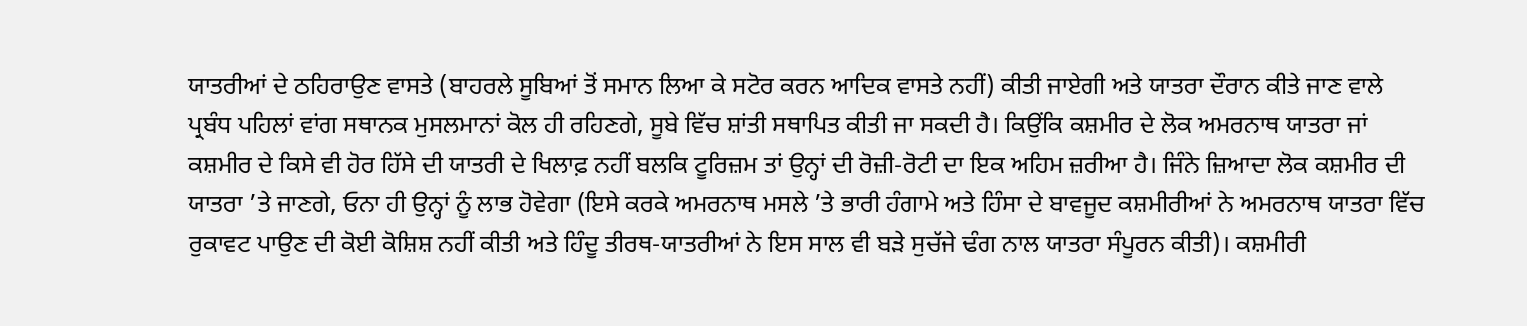ਯਾਤਰੀਆਂ ਦੇ ਠਹਿਰਾਉਣ ਵਾਸਤੇ (ਬਾਹਰਲੇ ਸੂਬਿਆਂ ਤੋਂ ਸਮਾਨ ਲਿਆ ਕੇ ਸਟੋਰ ਕਰਨ ਆਦਿਕ ਵਾਸਤੇ ਨਹੀਂ) ਕੀਤੀ ਜਾਏਗੀ ਅਤੇ ਯਾਤਰਾ ਦੌਰਾਨ ਕੀਤੇ ਜਾਣ ਵਾਲੇ ਪ੍ਰਬੰਧ ਪਹਿਲਾਂ ਵਾਂਗ ਸਥਾਨਕ ਮੁਸਲਮਾਨਾਂ ਕੋਲ ਹੀ ਰਹਿਣਗੇ, ਸੂਬੇ ਵਿੱਚ ਸ਼ਾਂਤੀ ਸਥਾਪਿਤ ਕੀਤੀ ਜਾ ਸਕਦੀ ਹੈ। ਕਿਉਂਕਿ ਕਸ਼ਮੀਰ ਦੇ ਲੋਕ ਅਮਰਨਾਥ ਯਾਤਰਾ ਜਾਂ ਕਸ਼ਮੀਰ ਦੇ ਕਿਸੇ ਵੀ ਹੋਰ ਹਿੱਸੇ ਦੀ ਯਾਤਰੀ ਦੇ ਖਿਲਾਫ਼ ਨਹੀਂ ਬਲਕਿ ਟੂਰਿਜ਼ਮ ਤਾਂ ਉਨ੍ਹਾਂ ਦੀ ਰੋਜ਼ੀ-ਰੋਟੀ ਦਾ ਇਕ ਅਹਿਮ ਜ਼ਰੀਆ ਹੈ। ਜਿੰਨੇ ਜ਼ਿਆਦਾ ਲੋਕ ਕਸ਼ਮੀਰ ਦੀ ਯਾਤਰਾ ’ਤੇ ਜਾਣਗੇ, ਓਨਾ ਹੀ ਉਨ੍ਹਾਂ ਨੂੰ ਲਾਭ ਹੋਵੇਗਾ (ਇਸੇ ਕਰਕੇ ਅਮਰਨਾਥ ਮਸਲੇ ’ਤੇ ਭਾਰੀ ਹੰਗਾਮੇ ਅਤੇ ਹਿੰਸਾ ਦੇ ਬਾਵਜੂਦ ਕਸ਼ਮੀਰੀਆਂ ਨੇ ਅਮਰਨਾਥ ਯਾਤਰਾ ਵਿੱਚ ਰੁਕਾਵਟ ਪਾਉਣ ਦੀ ਕੋਈ ਕੋਸ਼ਿਸ਼ ਨਹੀਂ ਕੀਤੀ ਅਤੇ ਹਿੰਦੂ ਤੀਰਥ-ਯਾਤਰੀਆਂ ਨੇ ਇਸ ਸਾਲ ਵੀ ਬੜੇ ਸੁਚੱਜੇ ਢੰਗ ਨਾਲ ਯਾਤਰਾ ਸੰਪੂਰਨ ਕੀਤੀ)। ਕਸ਼ਮੀਰੀ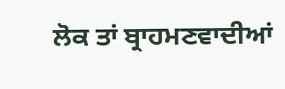ਲੋਕ ਤਾਂ ਬ੍ਰਾਹਮਣਵਾਦੀਆਂ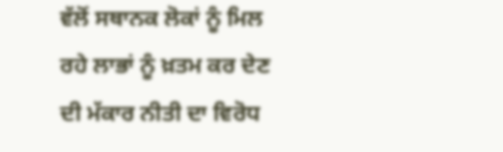ਵੱਲੋਂ ਸਥਾਨਕ ਲੋਕਾਂ ਨੂੰ ਮਿਲ ਰਹੇ ਲਾਭਾਂ ਨੂੰ ਖ਼ਤਮ ਕਰ ਦੇਣ ਦੀ ਮੱਕਾਰ ਨੀਤੀ ਦਾ ਵਿਰੋਧ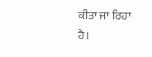ਕੀਤਾ ਜਾ ਰਿਹਾ ਹੈ।